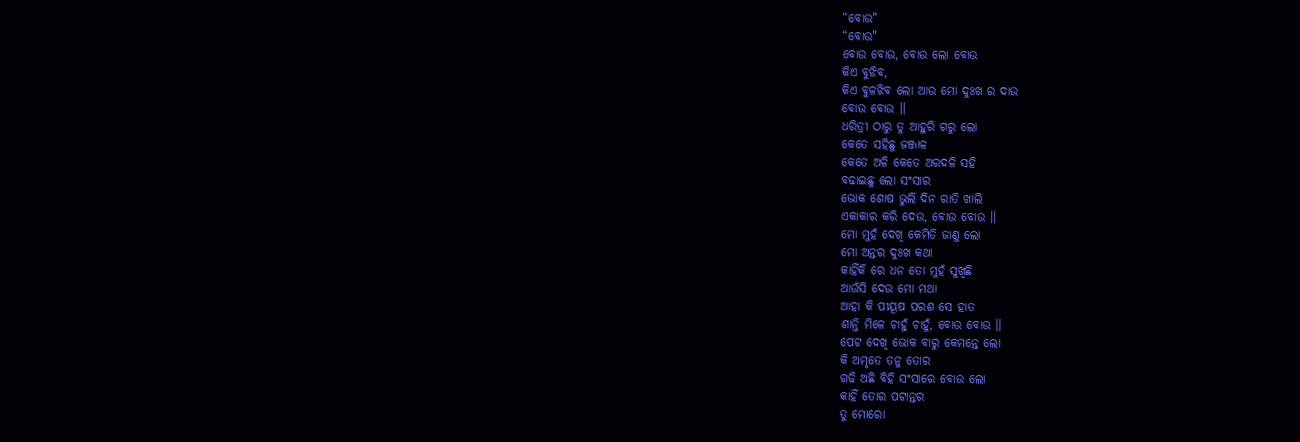“ବୋଉ"
“ବୋଉ"
ବୋଉ ବୋଉ, ବୋଉ ଲୋ ବୋଉ
କିଏ ବୁଝିବ,
କିଏ ବୁଳଝିବ ଲୋ ଆଉ ମୋ ଦୁଃଖ ର ଦାଉ
ବୋଉ ବୋଉ ।।
ଧରିତ୍ରୀ ଠାରୁ ତୁ ଆହୁରି ଗରୁ ଲୋ
କେତେ ସହିଛୁ ଜଞ୍ଜାଳ
କେତେ ଅଳି କେତେ ଅରଦଳି ସହି
ବଢାଇଛୁ ଲୋ ସଂସାର
ଭୋକ ଶୋଷ ଭୁଲି ଦିନ ରାତି ଖାଲି
ଏକାକାର କରି ଦେଉ, ବୋଉ ବୋଉ ।।
ମୋ ମୁହଁ ଦେଖି କେମିତି ଜାଣୁ ଲୋ
ମୋ ଅନ୍ତର ଦୁଃଖ କଥା
କାହିଁକି ରେ ଧନ ତୋ ମୁହଁ ସୁଖିଛି
ଆଉଁସି ଦେଉ ମୋ ମଥା
ଆହା କି ପୀୟୂଷ ପରଶ ସେ ହାତ
ଶାନ୍ତି ମିଳେ ଚାହୁଁ ଚାହୁଁ, ବୋଉ ବୋଉ ।।
ପେଟ ଦେଖି ଭୋକ ବାରୁ କେମନ୍ତେ ଲୋ
କି ଅମୃତେ ତନୁ ତୋର
ଗଢି ଅଛି ବିହି ସଂସାରେ ବୋଉ ଲୋ
କାହିଁ ତୋର ପଟାନ୍ତର
ତୁ ମୋରୋ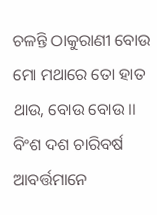ଚଳନ୍ତି ଠାକୁରାଣୀ ବୋଉ
ମୋ ମଥାରେ ତୋ ହାତ ଥାଉ, ବୋଉ ବୋଉ ।।
ବିଂଶ ଦଶ ଚାରିବର୍ଷ ଆବର୍ତ୍ତମାନେ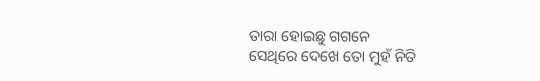ତାରା ହୋଇଛୁ ଗଗନେ
ସେଥିରେ ଦେଖେ ତୋ ମୁହଁ ନିତି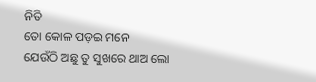ନିତି
ତୋ କୋଳ ପଡ଼ଇ ମନେ
ଯେଉଁଠି ଅଛୁ ତୁ ସୁଖରେ ଥାଅ ଲୋ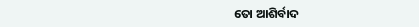ତୋ ଆଶିର୍ବାଦ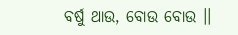ବର୍ଷୁ ଥାଉ, ବୋଉ ବୋଉ ।।